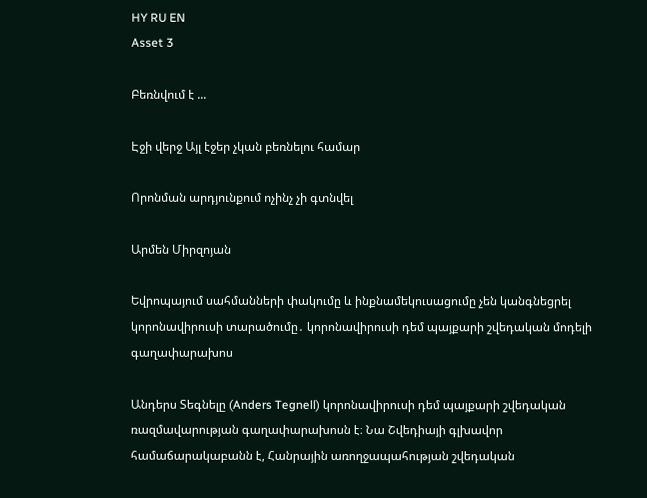HY RU EN
Asset 3

Բեռնվում է ...

Էջի վերջ Այլ էջեր չկան բեռնելու համար

Որոնման արդյունքում ոչինչ չի գտնվել

Արմեն Միրզոյան

Եվրոպայում սահմանների փակումը և ինքնամեկուսացումը չեն կանգնեցրել կորոնավիրուսի տարածումը․ կորոնավիրուսի դեմ պայքարի շվեդական մոդելի գաղափարախոս

Անդերս Տեգնելը (Anders Tegnell) կորոնավիրուսի դեմ պայքարի շվեդական ռազմավարության գաղափարախոսն է։ Նա Շվեդիայի գլխավոր համաճարակաբանն է, Հանրային առողջապահության շվեդական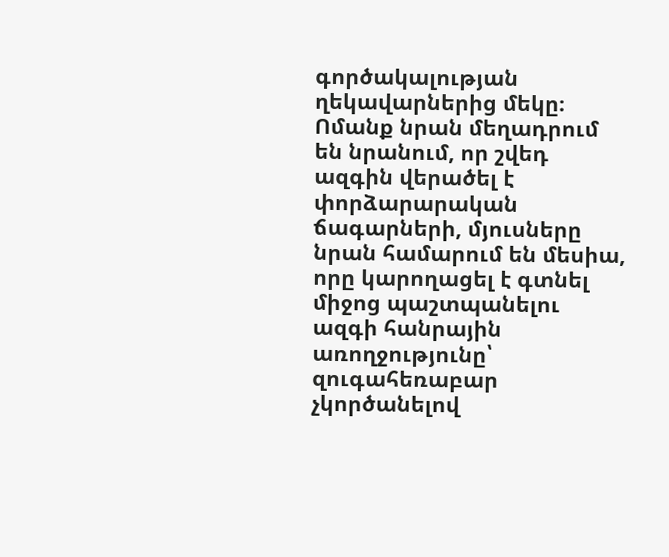գործակալության ղեկավարներից մեկը։ Ոմանք նրան մեղադրում են նրանում, որ շվեդ ազգին վերածել է փորձարարական ճագարների, մյուսները նրան համարում են մեսիա, որը կարողացել է գտնել միջոց պաշտպանելու ազգի հանրային առողջությունը՝ զուգահեռաբար չկործանելով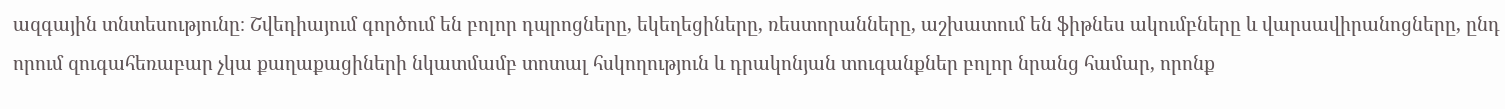ազգային տնտեսությունը։ Շվեդիայում գործում են բոլոր դպրոցները, եկեղեցիները, ռեստորանները, աշխատում են ֆիթնես ակումբները և վարսավիրանոցները, ընդ որում զուգահեռաբար չկա քաղաքացիների նկատմամբ տոտալ հսկողություն և դրակոնյան տուգանքներ բոլոր նրանց համար, որոնք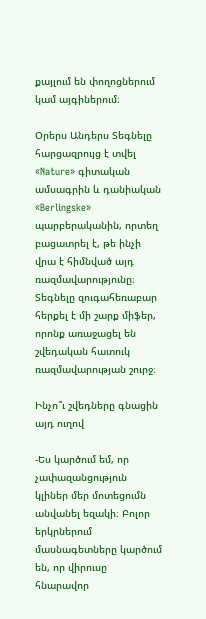քայլում են փողոցներում կամ այգիներում։

Օրերս Անդերս Տեգնելը հարցազրույց է տվել «Nature» գիտական ամսագրին և դանիական «Berlingske» պարբերականին, որտեղ բացատրել է, թե ինչի վրա է հիմնված այդ ռազմավարությունը։ Տեգնելը զուգահեռաբար հերքել է մի շարք միֆեր, որոնք առաջացել են շվեդական հատուկ ռազմավարության շուրջ։

Ինչո՞ւ շվեդները գնացին այդ ուղով

-Ես կարծում եմ, որ չափազանցություն կլիներ մեր մոտեցումն անվանել եզակի։ Բոլոր երկրներում մասնագետները կարծում են, որ վիրուսը հնարավոր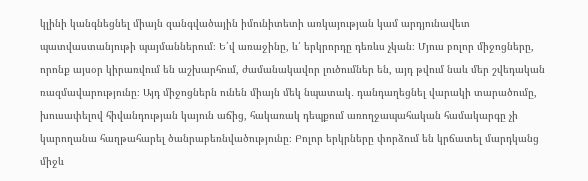կլինի կանգնեցնել միայն զանգվածային իմունիտետի առկայության կամ արդյունավետ պատվաստանյութի պայմաններում։ Ե՛վ առաջինը, և՛ երկրորդը դեռևս չկան։ Մյուս բոլոր միջոցները, որոնք այսօր կիրառվում են աշխարհում, ժամանակավոր լուծումներ են, այդ թվում նաև մեր շվեդական ռազմավարությունը։ Այդ միջոցներն ունեն միայն մեկ նպատակ․ դանդաղեցնել վարակի տարածումը, խուսափելով հիվանդության կայուն աճից, հակառակ դեպքում առողջապահական համակարգը չի կարողանա հաղթահարել ծանրաբեռնվածությունը։ Բոլոր երկրները փորձում են կրճատել մարդկանց միջև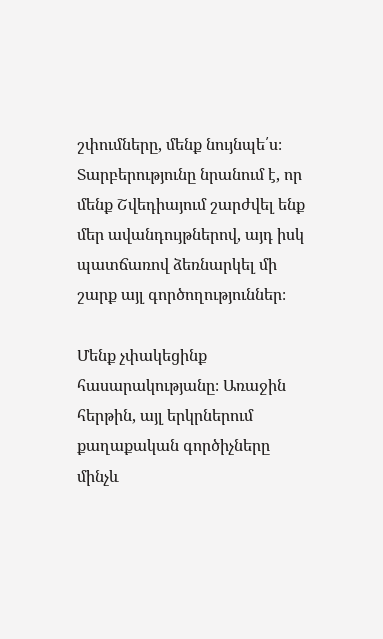շփումները, մենք նույնպե՛ս։ Տարբերությունը նրանում է, որ մենք Շվեդիայում շարժվել ենք մեր ավանդույթներով, այդ իսկ պատճառով ձեռնարկել մի շարք այլ գործողություններ։

Մենք չփակեցինք հասարակությանը։ Առաջին հերթին, այլ երկրներում քաղաքական գործիչները մինչև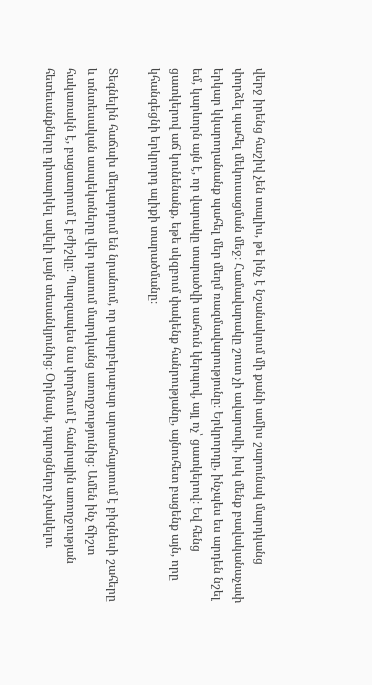վերջ իրենց հաշիվ չեն տալիս, թե ինչ է նշանակում մի քանի ամիս շարունակ մարդկանց փորձել պահել մեկուսացման մեջ։ Համավարակը շուտ չի ավարտվի, իսկ մենք բավականաչափ երկար կկարողանանք պահել մեր մեղմ ռազմավարությունը։ Երկրորդը, ինչպես ես արդեն նշել եմ, կարևորն այն է, որ վարակը տարածվի սահուն կերպով, այլ ոչ՝ ցատկերով։ Եվ հենց ցատկերով աճ կունենանք, եթե սկզբում փակենք հանրությանը, այնուհետ բացենք այն, որը կհանգեցնի երկրորդ ալիքի տարածմանը։

Տեգնելին հաճախ մեղարդում են նրանում, որ պարբերաբար արտահայտում է բիզնեսի շահերը և տնտեսական ասպեկտները վեր դասում մարդկանց առողջությունից։ Ամեն ինչ ճիշտ հակառակն է, բացատրում է բժիշկը։ Պարզապես նա փորձում է հանրային առողջության հետեւանքները դիտարկել ավելի լայն տեսանկյունից։ Օրինակ, դպրոցները չփակելու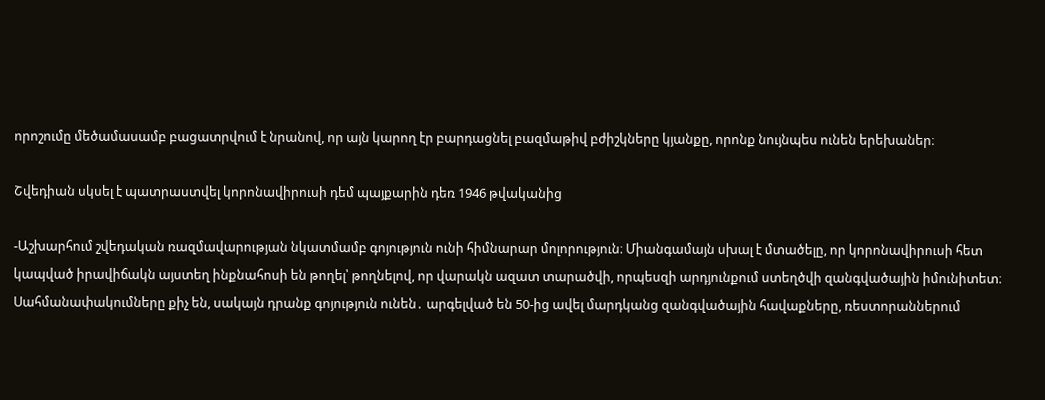որոշումը մեծամասամբ բացատրվում է նրանով, որ այն կարող էր բարդացնել բազմաթիվ բժիշկները կյանքը, որոնք նույնպես ունեն երեխաներ։

Շվեդիան սկսել է պատրաստվել կորոնավիրուսի դեմ պայքարին դեռ 1946 թվականից

-Աշխարհում շվեդական ռազմավարության նկատմամբ գոյություն ունի հիմնարար մոլորություն։ Միանգամայն սխալ է մտածելը, որ կորոնավիրուսի հետ կապված իրավիճակն այստեղ ինքնահոսի են թողել՝ թողնելով, որ վարակն ազատ տարածվի, որպեսզի արդյունքում ստեղծվի զանգվածային իմունիտետ։ Սահմանափակումները քիչ են, սակայն դրանք գոյություն ունեն․ արգելված են 50-ից ավել մարդկանց զանգվածային հավաքները, ռեստորաններում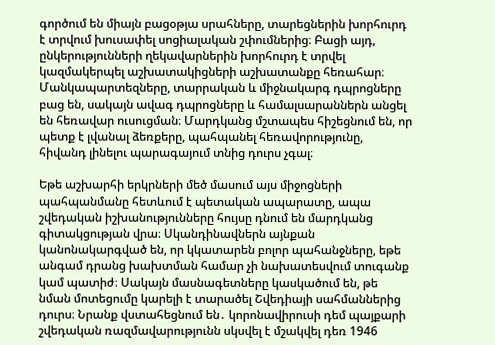գործում են միայն բացօթյա սրահները, տարեցներին խորհուրդ է տրվում խուսափել սոցիալական շփումներից։ Բացի այդ, ընկերությունների ղեկավարներին խորհուրդ է տրվել կազմակերպել աշխատակիցների աշխատանքը հեռահար։ Մանկապարտեզները, տարրական և միջնակարգ դպրոցները բաց են, սակայն ավագ դպրոցները և համալսարաններն անցել են հեռավար ուսուցման։ Մարդկանց մշտապես հիշեցնում են, որ պետք է լվանալ ձեռքերը, պահպանել հեռավորությունը, հիվանդ լինելու պարագայում տնից դուրս չգալ։

Եթե աշխարհի երկրների մեծ մասում այս միջոցների պահպանմանը հետևում է պետական ապարատը, ապա շվեդական իշխանությունները հույսը դնում են մարդկանց գիտակցության վրա։ Սկանդինավներն այնքան կանոնակարգված են, որ կկատարեն բոլոր պահանջները, եթե անգամ դրանց խախտման համար չի նախատեսվում տուգանք կամ պատիժ։ Սակայն մասնագետները կասկածում են, թե նման մոտեցումը կարելի է տարածել Շվեդիայի սահմաններից դուրս։ Նրանք վստահեցնում են․ կորոնավիրուսի դեմ պայքարի շվեդական ռազմավարությունն սկսվել է մշակվել դեռ 1946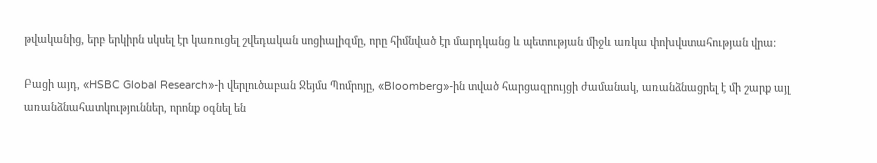թվականից, երբ երկիրն սկսել էր կառուցել շվեդական սոցիալիզմը, որը հիմնված էր մարդկանց և պետության միջև առկա փոխվստահության վրա։

Բացի այդ, «HSBC Global Research»-ի վերլուծաբան Ջեյմս Պոմրոյը, «Bloomberg»-ին տված հարցազրույցի ժամանակ, առանձնացրել է մի շարք այլ առանձնահատկություններ, որոնք օգնել են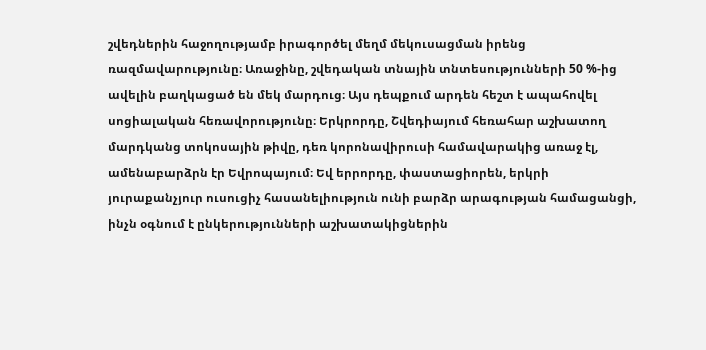շվեդներին հաջողությամբ իրագործել մեղմ մեկուսացման իրենց ռազմավարությունը։ Առաջինը, շվեդական տնային տնտեսությունների 50 %-ից ավելին բաղկացած են մեկ մարդուց։ Այս դեպքում արդեն հեշտ է ապահովել սոցիալական հեռավորությունը։ Երկրորդը, Շվեդիայում հեռահար աշխատող մարդկանց տոկոսային թիվը, դեռ կորոնավիրուսի համավարակից առաջ էլ, ամենաբարձրն էր Եվրոպայում։ Եվ երրորդը, փաստացիորեն, երկրի յուրաքանչյուր ուսուցիչ հասանելիություն ունի բարձր արագության համացանցի, ինչն օգնում է ընկերությունների աշխատակիցներին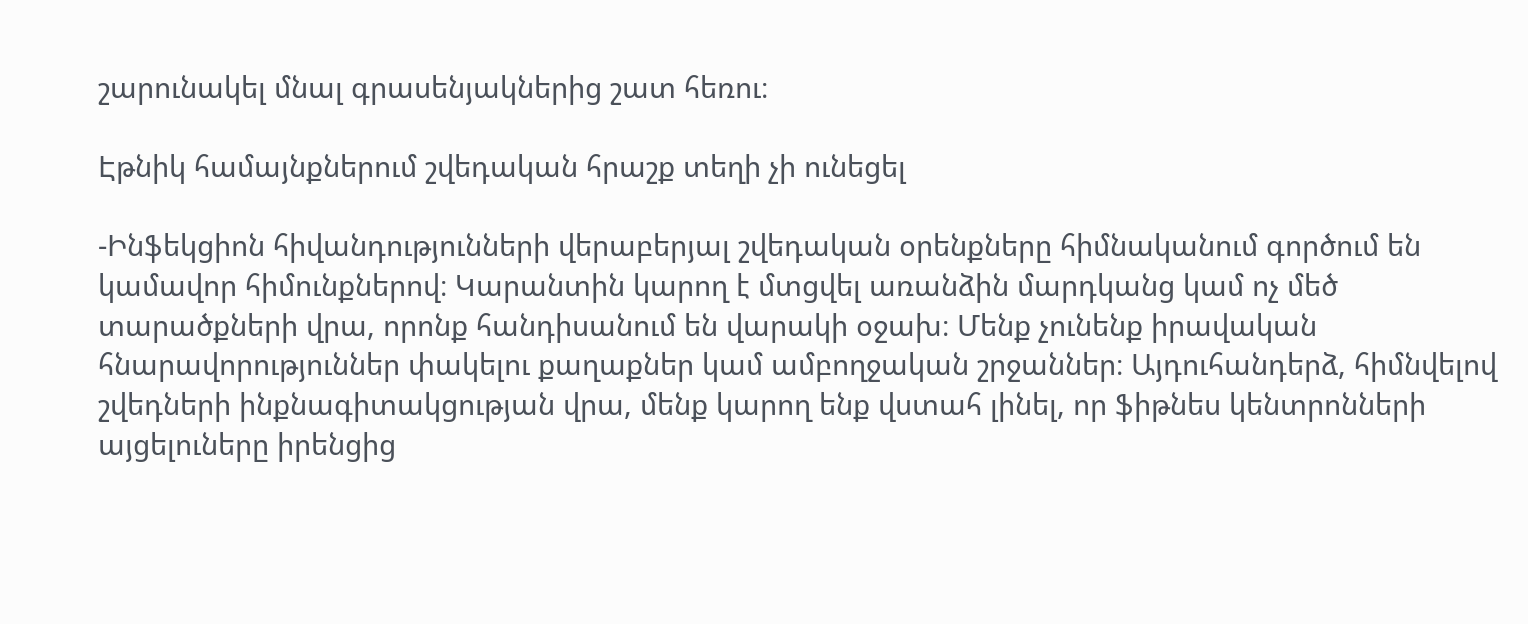շարունակել մնալ գրասենյակներից շատ հեռու։

Էթնիկ համայնքներում շվեդական հրաշք տեղի չի ունեցել

-Ինֆեկցիոն հիվանդությունների վերաբերյալ շվեդական օրենքները հիմնականում գործում են կամավոր հիմունքներով։ Կարանտին կարող է մտցվել առանձին մարդկանց կամ ոչ մեծ տարածքների վրա, որոնք հանդիսանում են վարակի օջախ։ Մենք չունենք իրավական հնարավորություններ փակելու քաղաքներ կամ ամբողջական շրջաններ։ Այդուհանդերձ, հիմնվելով շվեդների ինքնագիտակցության վրա, մենք կարող ենք վստահ լինել, որ ֆիթնես կենտրոնների այցելուները իրենցից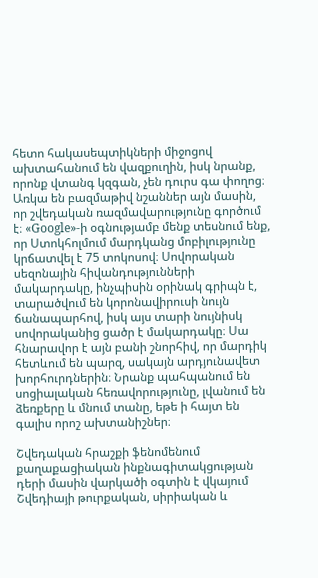հետո հակասեպտիկների միջոցով ախտահանում են վազքուղին, իսկ նրանք, որոնք վտանգ կզգան, չեն դուրս գա փողոց։ Առկա են բազմաթիվ նշաններ այն մասին, որ շվեդական ռազմավարությունը գործում է։ «Google»-ի օգնությամբ մենք տեսնում ենք, որ Ստոկհոլմում մարդկանց մոբիլությունը կրճատվել է 75 տոկոսով։ Սովորական սեզոնային հիվանդությունների մակարդակը, ինչպիսին օրինակ գրիպն է, տարածվում են կորոնավիրուսի նույն ճանապարհով, իսկ այս տարի նույնիսկ սովորականից ցածր է մակարդակը։ Սա հնարավոր է այն բանի շնորհիվ, որ մարդիկ հետևում են պարզ, սակայն արդյունավետ խորհուրդներին։ Նրանք պահպանում են սոցիալական հեռավորությունը, լվանում են ձեռքերը և մնում տանը, եթե ի հայտ են գալիս որոշ ախտանիշներ։

Շվեդական հրաշքի ֆենոմենում քաղաքացիական ինքնագիտակցության դերի մասին վարկածի օգտին է վկայում Շվեդիայի թուրքական, սիրիական և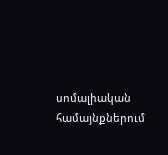սոմալիական համայնքներում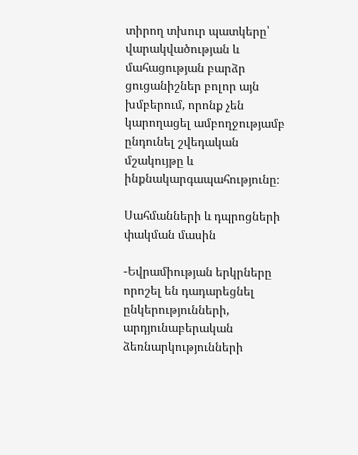տիրող տխուր պատկերը՝ վարակվածության և մահացության բարձր ցուցանիշներ բոլոր այն խմբերում, որոնք չեն կարողացել ամբողջությամբ ընդունել շվեդական մշակույթը և ինքնակարգապահությունը։

Սահմանների և դպրոցների փակման մասին

-Եվրամիության երկրները որոշել են դադարեցնել ընկերությունների, արդյունաբերական ձեռնարկությունների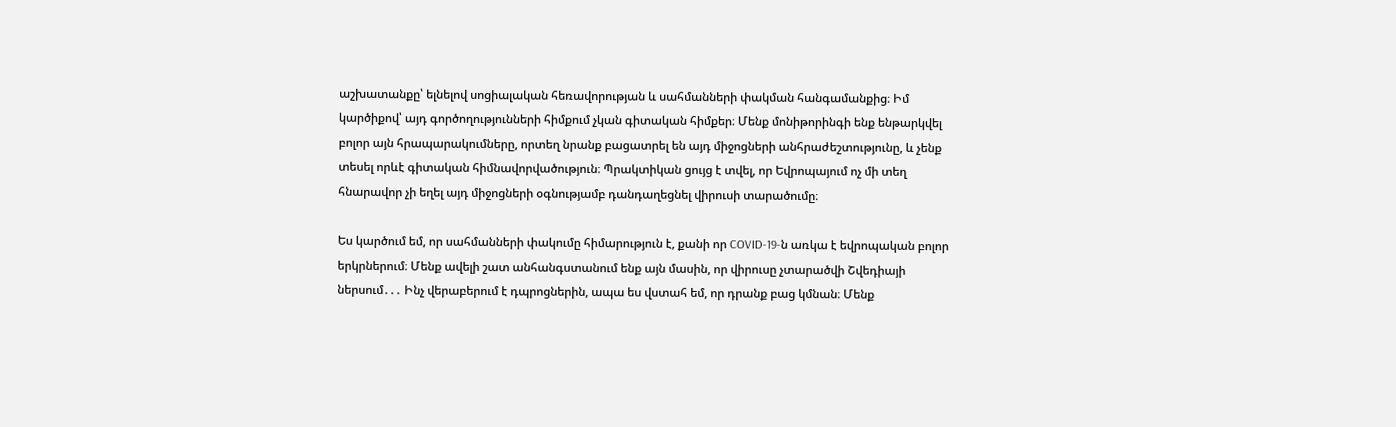աշխատանքը՝ ելնելով սոցիալական հեռավորության և սահմանների փակման հանգամանքից։ Իմ կարծիքով՝ այդ գործողությունների հիմքում չկան գիտական հիմքեր։ Մենք մոնիթորինգի ենք ենթարկվել բոլոր այն հրապարակումները, որտեղ նրանք բացատրել են այդ միջոցների անհրաժեշտությունը, և չենք տեսել որևէ գիտական հիմնավորվածություն։ Պրակտիկան ցույց է տվել, որ Եվրոպայում ոչ մի տեղ հնարավոր չի եղել այդ միջոցների օգնությամբ դանդաղեցնել վիրուսի տարածումը։

Ես կարծում եմ, որ սահմանների փակումը հիմարություն է, քանի որ COVID-19-ն առկա է եվրոպական բոլոր երկրներում։ Մենք ավելի շատ անհանգստանում ենք այն մասին, որ վիրուսը չտարածվի Շվեդիայի ներսում․․․ Ինչ վերաբերում է դպրոցներին, ապա ես վստահ եմ, որ դրանք բաց կմնան։ Մենք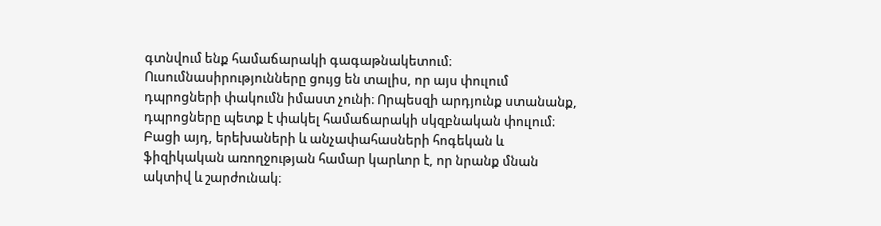գտնվում ենք համաճարակի գագաթնակետում։ Ուսումնասիրությունները ցույց են տալիս, որ այս փուլում դպրոցների փակումն իմաստ չունի։ Որպեսզի արդյունք ստանանք, դպրոցները պետք է փակել համաճարակի սկզբնական փուլում։ Բացի այդ, երեխաների և անչափահասների հոգեկան և ֆիզիկական առողջության համար կարևոր է, որ նրանք մնան ակտիվ և շարժունակ։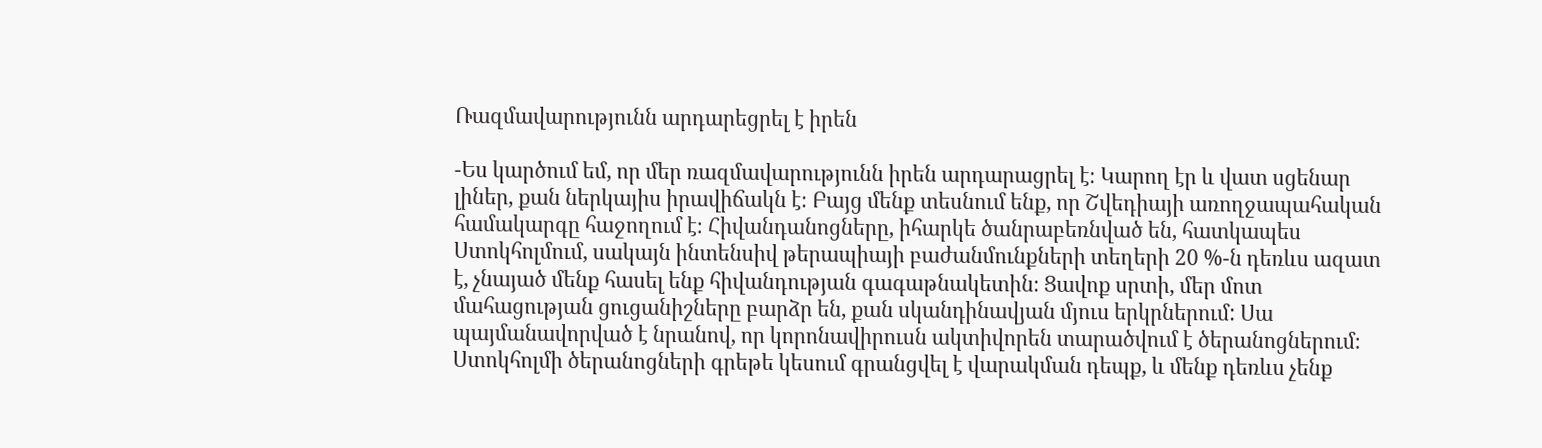Ռազմավարությունն արդարեցրել է իրեն

-Ես կարծում եմ, որ մեր ռազմավարությունն իրեն արդարացրել է։ Կարող էր և վատ սցենար լիներ, քան ներկայիս իրավիճակն է։ Բայց մենք տեսնում ենք, որ Շվեդիայի առողջապահական համակարգը հաջողում է։ Հիվանդանոցները, իհարկե ծանրաբեռնված են, հատկապես Ստոկհոլմում, սակայն ինտենսիվ թերապիայի բաժանմունքների տեղերի 20 %-ն դեռևս ազատ է, չնայած մենք հասել ենք հիվանդության գագաթնակետին։ Ցավոք սրտի, մեր մոտ մահացության ցուցանիշները բարձր են, քան սկանդինավյան մյուս երկրներում: Սա պայմանավորված է նրանով, որ կորոնավիրուսն ակտիվորեն տարածվում է ծերանոցներում։ Ստոկհոլմի ծերանոցների գրեթե կեսում գրանցվել է վարակման դեպք, և մենք դեռևս չենք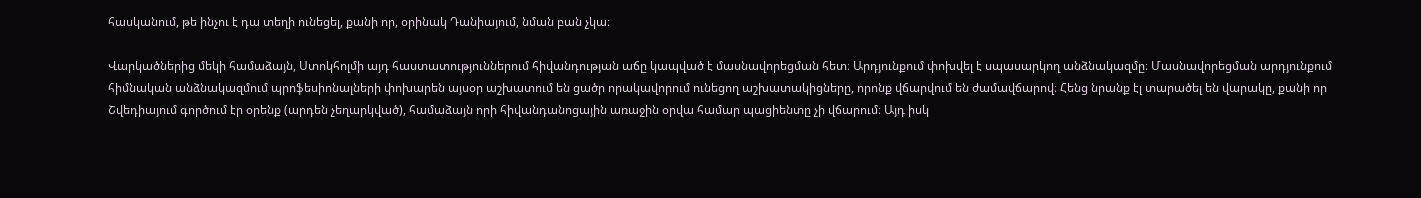հասկանում, թե ինչու է դա տեղի ունեցել, քանի որ, օրինակ Դանիայում, նման բան չկա։

Վարկածներից մեկի համաձայն, Ստոկհոլմի այդ հաստատություններում հիվանդության աճը կապված է մասնավորեցման հետ։ Արդյունքում փոխվել է սպասարկող անձնակազմը։ Մասնավորեցման արդյունքում հիմնական անձնակազմում պրոֆեսիոնալների փոխարեն այսօր աշխատում են ցածր որակավորում ունեցող աշխատակիցները, որոնք վճարվում են ժամավճարով։ Հենց նրանք էլ տարածել են վարակը, քանի որ Շվեդիայում գործում էր օրենք (արդեն չեղարկված), համաձայն որի հիվանդանոցային առաջին օրվա համար պացիենտը չի վճարում։ Այդ իսկ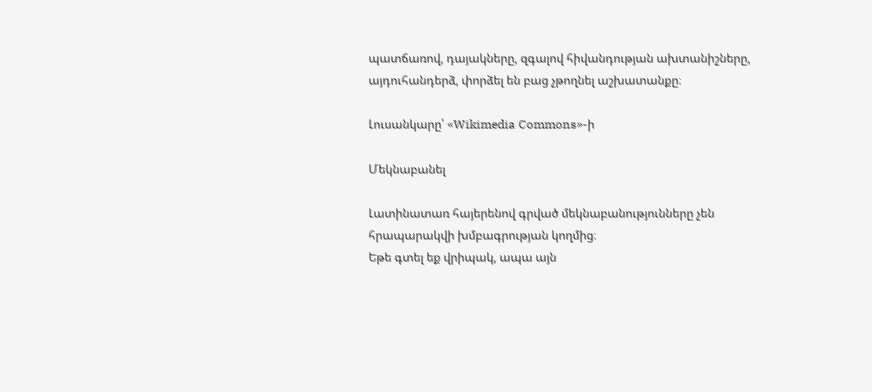պատճառով, դայակները, զգալով հիվանդության ախտանիշները, այդուհանդերձ, փորձել են բաց չթողնել աշխատանքը։

Լուսանկարը՝ «Wikimedia Commons»-ի

Մեկնաբանել

Լատինատառ հայերենով գրված մեկնաբանությունները չեն հրապարակվի խմբագրության կողմից։
Եթե գտել եք վրիպակ, ապա այն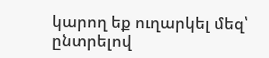կարող եք ուղարկել մեզ՝ ընտրելով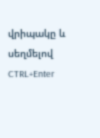վրիպակը և սեղմելով CTRL+Enter